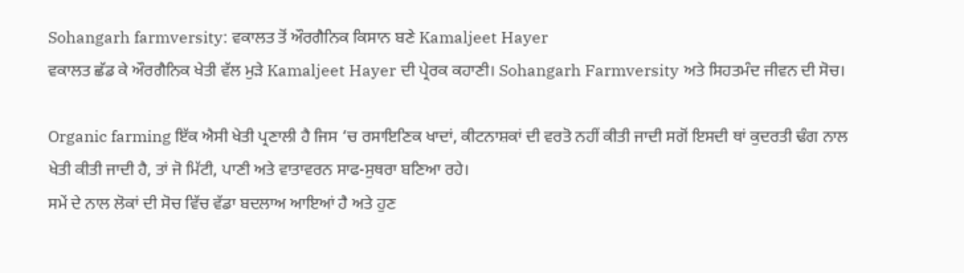Sohangarh farmversity: ਵਕਾਲਤ ਤੋਂ ਔਰਗੈਨਿਕ ਕਿਸਾਨ ਬਣੇ Kamaljeet Hayer
ਵਕਾਲਤ ਛੱਡ ਕੇ ਔਰਗੈਨਿਕ ਖੇਤੀ ਵੱਲ ਮੁੜੇ Kamaljeet Hayer ਦੀ ਪ੍ਰੇਰਕ ਕਹਾਣੀ। Sohangarh Farmversity ਅਤੇ ਸਿਹਤਮੰਦ ਜੀਵਨ ਦੀ ਸੋਚ।

Organic farming ਇੱਕ ਐਸੀ ਖੇਤੀ ਪ੍ਰਣਾਲੀ ਹੈ ਜਿਸ ‘ਚ ਰਸਾਇਣਿਕ ਖਾਦਾਂ, ਕੀਟਨਾਸ਼ਕਾਂ ਦੀ ਵਰਤੋ ਨਹੀਂ ਕੀਤੀ ਜਾਦੀ ਸਗੋਂ ਇਸਦੀ ਥਾਂ ਕੁਦਰਤੀ ਢੰਗ ਨਾਲ ਖੇਤੀ ਕੀਤੀ ਜਾਦੀ ਹੈ, ਤਾਂ ਜੋ ਮਿੱਟੀ, ਪਾਣੀ ਅਤੇ ਵਾਤਾਵਰਨ ਸਾਫ-ਸੁਥਰਾ ਬਣਿਆ ਰਹੇ।
ਸਮੇਂ ਦੇ ਨਾਲ ਲੋਕਾਂ ਦੀ ਸੋਚ ਵਿੱਚ ਵੱਡਾ ਬਦਲਾਅ ਆਇਆਂ ਹੈ ਅਤੇ ਹੁਣ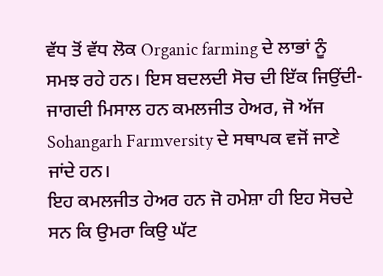ਵੱਧ ਤੋਂ ਵੱਧ ਲੋਕ Organic farming ਦੇ ਲਾਭਾਂ ਨੂੰ ਸਮਝ ਰਹੇ ਹਨ। ਇਸ ਬਦਲਦੀ ਸੋਚ ਦੀ ਇੱਕ ਜਿਉਂਦੀ-ਜਾਗਦੀ ਮਿਸਾਲ ਹਨ ਕਮਲਜੀਤ ਹੇਅਰ, ਜੋ ਅੱਜ Sohangarh Farmversity ਦੇ ਸਥਾਪਕ ਵਜੋਂ ਜਾਣੇ ਜਾਂਦੇ ਹਨ।
ਇਹ ਕਮਲਜੀਤ ਹੇਅਰ ਹਨ ਜੋ ਹਮੇਸ਼ਾ ਹੀ ਇਹ ਸੋਚਦੇ ਸਨ ਕਿ ਉਮਰਾ ਕਿਉ ਘੱਟ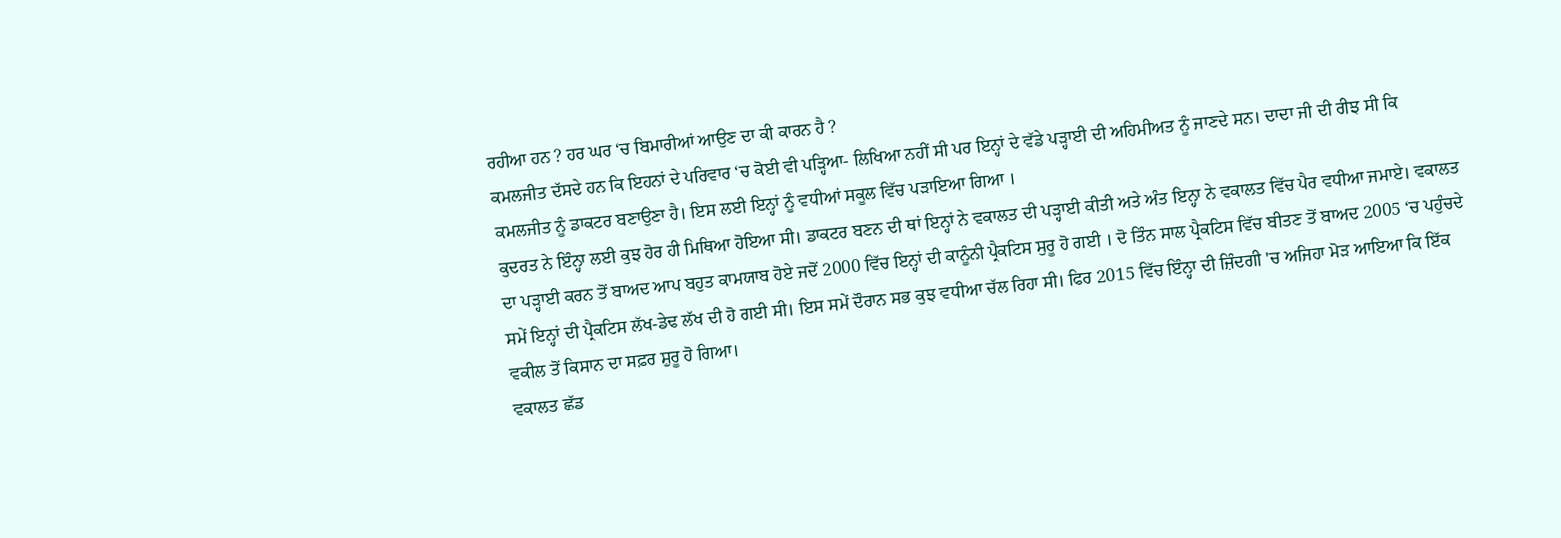ਰਹੀਆ ਹਨ ? ਹਰ ਘਰ ‘ਚ ਬਿਮਾਰੀਆਂ ਆਉਣ ਦਾ ਕੀ ਕਾਰਨ ਹੈ ?
ਕਮਲਜੀਤ ਦੱਸਦੇ ਹਨ ਕਿ ਇਹਨਾਂ ਦੇ ਪਰਿਵਾਰ ‘ਚ ਕੋਈ ਵੀ ਪੜ੍ਹਿਆ- ਲਿਖਿਆ ਨਹੀਂ ਸੀ ਪਰ ਇਨ੍ਹਾਂ ਦੇ ਵੱਡੇ ਪੜ੍ਹਾਈ ਦੀ ਅਹਿਮੀਅਤ ਨੂੰ ਜਾਣਦੇ ਸਨ। ਦਾਦਾ ਜੀ ਦੀ ਰੀਝ ਸੀ ਕਿ ਕਮਲਜੀਤ ਨੂੰ ਡਾਕਟਰ ਬਣਾਉਣਾ ਹੈ। ਇਸ ਲਈ ਇਨ੍ਹਾਂ ਨੂੰ ਵਧੀਆਂ ਸਕੂਲ ਵਿੱਚ ਪੜਾਇਆ ਗਿਆ ।
ਕੁਦਰਤ ਨੇ ਇੰਨ੍ਹਾ ਲਈ ਕੁਝ ਹੋਰ ਹੀ ਮਿਥਿਆ ਹੋਇਆ ਸੀ। ਡਾਕਟਰ ਬਣਨ ਦੀ ਥਾਂ ਇਨ੍ਹਾਂ ਨੇ ਵਕਾਲਤ ਦੀ ਪੜ੍ਹਾਈ ਕੀਤੀ ਅਤੇ ਅੰਤ ਇਨ੍ਹਾ ਨੇ ਵਕਾਲਤ ਵਿੱਚ ਪੈਰ ਵਧੀਆ ਜਮਾਏ। ਵਕਾਲਤ ਦਾ ਪੜ੍ਹਾਈ ਕਰਨ ਤੋਂ ਬਾਅਦ ਆਪ ਬਹੁਤ ਕਾਮਯਾਬ ਹੋਏ ਜਦੋਂ 2000 ਵਿੱਚ ਇਨ੍ਹਾਂ ਦੀ ਕਾਨੂੰਨੀ ਪ੍ਰੈਕਟਿਸ ਸੁਰੂ ਹੋ ਗਈ । ਦੋ ਤਿੰਨ ਸਾਲ ਪ੍ਰੈਕਟਿਸ ਵਿੱਚ ਬੀਤਣ ਤੋਂ ਬਾਅਦ 2005 ‘ਚ ਪਹੁੰਚਦੇ ਸਮੇਂ ਇਨ੍ਹਾਂ ਦੀ ਪ੍ਰੈਕਟਿਸ ਲੱਖ-ਡੇਢ ਲੱਖ ਦੀ ਹੋ ਗਈ ਸੀ। ਇਸ ਸਮੇਂ ਦੌਰਾਨ ਸਭ ਕੁਝ ਵਧੀਆ ਚੱਲ ਰਿਹਾ ਸੀ। ਫਿਰ 2015 ਵਿੱਚ ਇੰਨ੍ਹਾ ਦੀ ਜ਼ਿੰਦਗੀ 'ਚ ਅਜਿਹਾ ਮੋੜ ਆਇਆ ਕਿ ਇੱਕ ਵਕੀਲ ਤੋਂ ਕਿਸਾਨ ਦਾ ਸਫ਼ਰ ਸ਼ੁਰੂ ਹੋ ਗਿਆ।
ਵਕਾਲਤ ਛੱਡ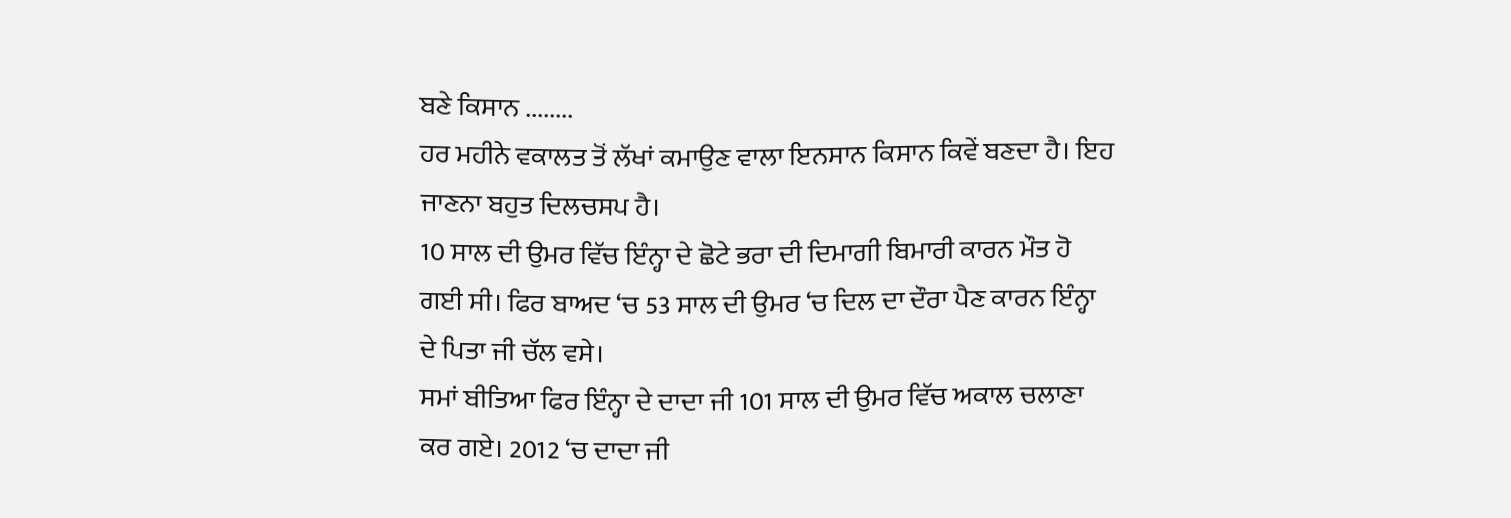ਬਣੇ ਕਿਸਾਨ ........
ਹਰ ਮਹੀਨੇ ਵਕਾਲਤ ਤੋਂ ਲੱਖਾਂ ਕਮਾਉਣ ਵਾਲਾ ਇਨਸਾਨ ਕਿਸਾਨ ਕਿਵੇਂ ਬਣਦਾ ਹੈ। ਇਹ ਜਾਣਨਾ ਬਹੁਤ ਦਿਲਚਸਪ ਹੈ।
10 ਸਾਲ ਦੀ ਉਮਰ ਵਿੱਚ ਇੰਨ੍ਹਾ ਦੇ ਛੋਟੇ ਭਰਾ ਦੀ ਦਿਮਾਗੀ ਬਿਮਾਰੀ ਕਾਰਨ ਮੌਤ ਹੋ ਗਈ ਸੀ। ਫਿਰ ਬਾਅਦ ‘ਚ 53 ਸਾਲ ਦੀ ਉਮਰ ‘ਚ ਦਿਲ ਦਾ ਦੌਰਾ ਪੈਣ ਕਾਰਨ ਇੰਨ੍ਹਾ ਦੇ ਪਿਤਾ ਜੀ ਚੱਲ ਵਸੇ।
ਸਮਾਂ ਬੀਤਿਆ ਫਿਰ ਇੰਨ੍ਹਾ ਦੇ ਦਾਦਾ ਜੀ 101 ਸਾਲ ਦੀ ਉਮਰ ਵਿੱਚ ਅਕਾਲ ਚਲਾਣਾ ਕਰ ਗਏ। 2012 ‘ਚ ਦਾਦਾ ਜੀ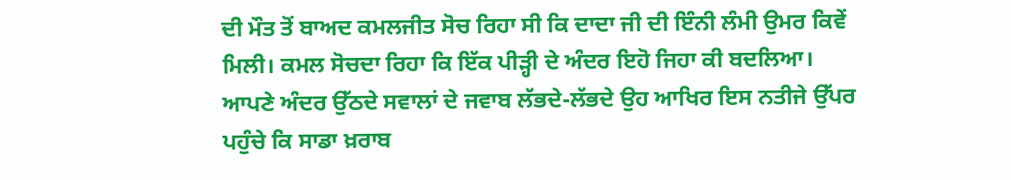ਦੀ ਮੌਤ ਤੋਂ ਬਾਅਦ ਕਮਲਜੀਤ ਸੋਚ ਰਿਹਾ ਸੀ ਕਿ ਦਾਦਾ ਜੀ ਦੀ ਇੰਨੀ ਲੰਮੀ ਉਮਰ ਕਿਵੇਂ ਮਿਲੀ। ਕਮਲ ਸੋਚਦਾ ਰਿਹਾ ਕਿ ਇੱਕ ਪੀੜ੍ਹੀ ਦੇ ਅੰਦਰ ਇਹੋ ਜਿਹਾ ਕੀ ਬਦਲਿਆ।
ਆਪਣੇ ਅੰਦਰ ਉੱਠਦੇ ਸਵਾਲਾਂ ਦੇ ਜਵਾਬ ਲੱਭਦੇ-ਲੱਭਦੇ ਉਹ ਆਖਿਰ ਇਸ ਨਤੀਜੇ ਉੱਪਰ ਪਹੁੰਚੇ ਕਿ ਸਾਡਾ ਖ਼ਰਾਬ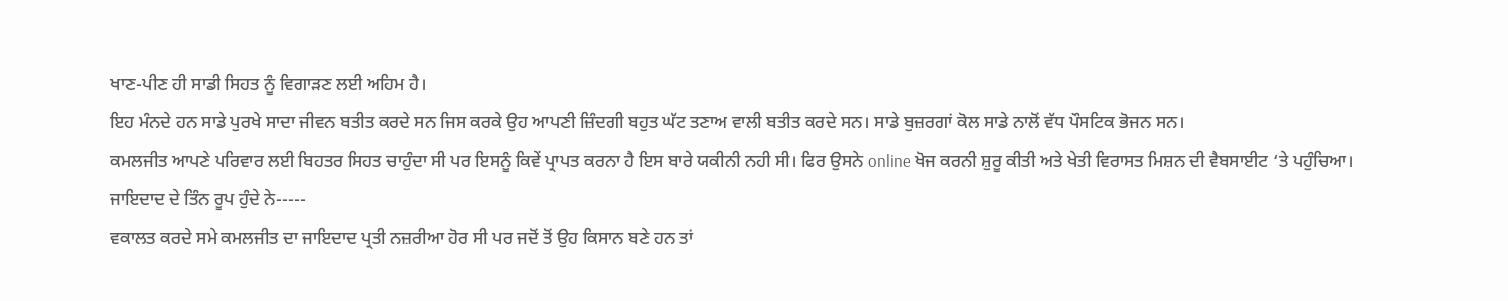ਖਾਣ-ਪੀਣ ਹੀ ਸਾਡੀ ਸਿਹਤ ਨੂੰ ਵਿਗਾੜਣ ਲਈ ਅਹਿਮ ਹੈ।
ਇਹ ਮੰਨਦੇ ਹਨ ਸਾਡੇ ਪੁਰਖੇ ਸਾਦਾ ਜੀਵਨ ਬਤੀਤ ਕਰਦੇ ਸਨ ਜਿਸ ਕਰਕੇ ਉਹ ਆਪਣੀ ਜ਼ਿੰਦਗੀ ਬਹੁਤ ਘੱਟ ਤਣਾਅ ਵਾਲੀ ਬਤੀਤ ਕਰਦੇ ਸਨ। ਸਾਡੇ ਬੁਜ਼ਰਗਾਂ ਕੋਲ ਸਾਡੇ ਨਾਲੋਂ ਵੱਧ ਪੌਸਟਿਕ ਭੋਜਨ ਸਨ।
ਕਮਲਜੀਤ ਆਪਣੇ ਪਰਿਵਾਰ ਲਈ ਬਿਹਤਰ ਸਿਹਤ ਚਾਹੁੰਦਾ ਸੀ ਪਰ ਇਸਨੂੰ ਕਿਵੇਂ ਪ੍ਰਾਪਤ ਕਰਨਾ ਹੈ ਇਸ ਬਾਰੇ ਯਕੀਨੀ ਨਹੀ ਸੀ। ਫਿਰ ਉਸਨੇ online ਖੋਜ ਕਰਨੀ ਸ਼ੁਰੂ ਕੀਤੀ ਅਤੇ ਖੇਤੀ ਵਿਰਾਸਤ ਮਿਸ਼ਨ ਦੀ ਵੈਬਸਾਈਟ ‘ਤੇ ਪਹੁੰਚਿਆ।
ਜਾਇਦਾਦ ਦੇ ਤਿੰਨ ਰੂਪ ਹੁੰਦੇ ਨੇ-----
ਵਕਾਲਤ ਕਰਦੇ ਸਮੇ ਕਮਲਜੀਤ ਦਾ ਜਾਇਦਾਦ ਪ੍ਰਤੀ ਨਜ਼ਰੀਆ ਹੋਰ ਸੀ ਪਰ ਜਦੋਂ ਤੋਂ ਉਹ ਕਿਸਾਨ ਬਣੇ ਹਨ ਤਾਂ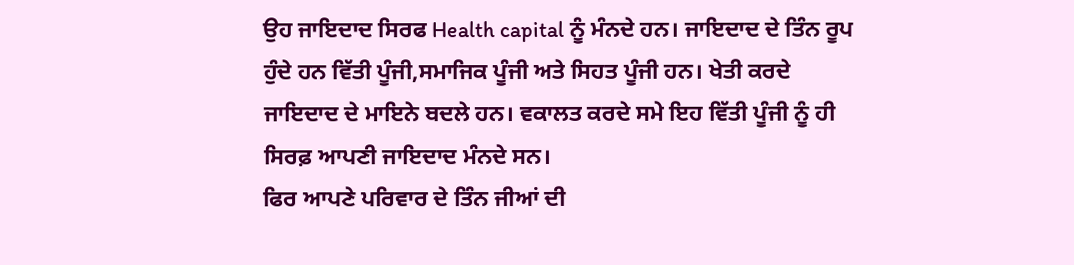ਉਹ ਜਾਇਦਾਦ ਸਿਰਫ Health capital ਨੂੰ ਮੰਨਦੇ ਹਨ। ਜਾਇਦਾਦ ਦੇ ਤਿੰਨ ਰੂਪ ਹੁੰਦੇ ਹਨ ਵਿੱਤੀ ਪੂੰਜੀ,ਸਮਾਜਿਕ ਪੂੰਜੀ ਅਤੇ ਸਿਹਤ ਪੂੰਜੀ ਹਨ। ਖੇਤੀ ਕਰਦੇ ਜਾਇਦਾਦ ਦੇ ਮਾਇਨੇ ਬਦਲੇ ਹਨ। ਵਕਾਲਤ ਕਰਦੇ ਸਮੇ ਇਹ ਵਿੱਤੀ ਪੂੰਜੀ ਨੂੰ ਹੀ ਸਿਰਫ਼ ਆਪਣੀ ਜਾਇਦਾਦ ਮੰਨਦੇ ਸਨ।
ਫਿਰ ਆਪਣੇ ਪਰਿਵਾਰ ਦੇ ਤਿੰਨ ਜੀਆਂ ਦੀ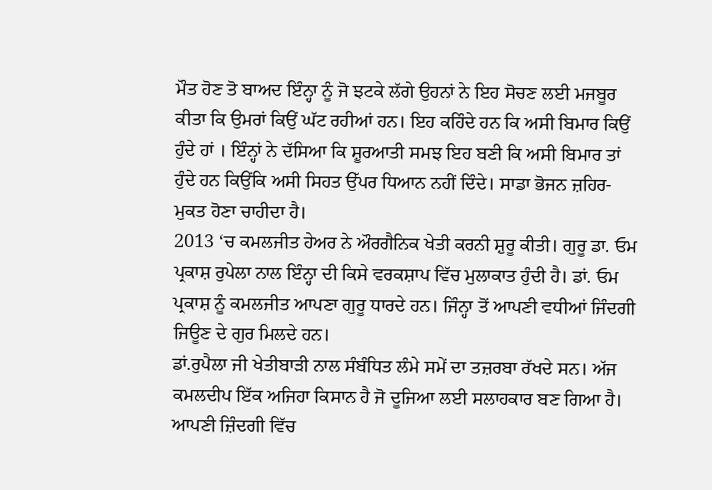ਮੌਤ ਹੋਣ ਤੋ ਬਾਅਦ ਇੰਨ੍ਹਾ ਨੂੰ ਜੋ ਝਟਕੇ ਲੱਗੇ ਉਹਨਾਂ ਨੇ ਇਹ ਸੋਚਣ ਲਈ ਮਜਬੂਰ ਕੀਤਾ ਕਿ ਉਮਰਾਂ ਕਿਉਂ ਘੱਟ ਰਹੀਆਂ ਹਨ। ਇਹ ਕਹਿੰਦੇ ਹਨ ਕਿ ਅਸੀ ਬਿਮਾਰ ਕਿਉਂ ਹੁੰਦੇ ਹਾਂ । ਇੰਨ੍ਹਾਂ ਨੇ ਦੱਸਿਆ ਕਿ ਸ਼ੂਰਆਤੀ ਸਮਝ ਇਹ ਬਣੀ ਕਿ ਅਸੀ ਬਿਮਾਰ ਤਾਂ ਹੁੰਦੇ ਹਨ ਕਿਉਂਕਿ ਅਸੀ ਸਿਹਤ ਉੱਪਰ ਧਿਆਨ ਨਹੀਂ ਦਿੰਦੇ। ਸਾਡਾ ਭੋਜਨ ਜ਼ਹਿਰ- ਮੁਕਤ ਹੋਣਾ ਚਾਹੀਦਾ ਹੈ।
2013 ‘ਚ ਕਮਲਜੀਤ ਹੇਅਰ ਨੇ ਔਰਗੈਨਿਕ ਖੇਤੀ ਕਰਨੀ ਸ਼ੁਰੂ ਕੀਤੀ। ਗੁਰੂ ਡਾ. ਓਮ ਪ੍ਰਕਾਸ਼ ਰੁਪੇਲਾ ਨਾਲ ਇੰਨ੍ਹਾ ਦੀ ਕਿਸੇ ਵਰਕਸ਼ਾਪ ਵਿੱਚ ਮੁਲਾਕਾਤ ਹੁੰਦੀ ਹੈ। ਡਾਂ. ਓਮ ਪ੍ਰਕਾਸ਼ ਨੂੰ ਕਮਲਜੀਤ ਆਪਣਾ ਗੁਰੂ ਧਾਰਦੇ ਹਨ। ਜਿੰਨ੍ਹਾ ਤੋਂ ਆਪਣੀ ਵਧੀਆਂ ਜਿੰਦਗੀ ਜਿਊਣ ਦੇ ਗੁਰ ਮਿਲਦੇ ਹਨ।
ਡਾਂ.ਰੁਪੈਲਾ ਜੀ ਖੇਤੀਬਾੜੀ ਨਾਲ ਸੰਬੰਧਿਤ ਲੰਮੇ ਸਮੇਂ ਦਾ ਤਜ਼ਰਬਾ ਰੱਖਦੇ ਸਨ। ਅੱਜ ਕਮਲਦੀਪ ਇੱਕ ਅਜਿਹਾ ਕਿਸਾਨ ਹੈ ਜੋ ਦੂਜਿਆ ਲਈ ਸਲਾਹਕਾਰ ਬਣ ਗਿਆ ਹੈ। ਆਪਣੀ ਜ਼ਿੰਦਗੀ ਵਿੱਚ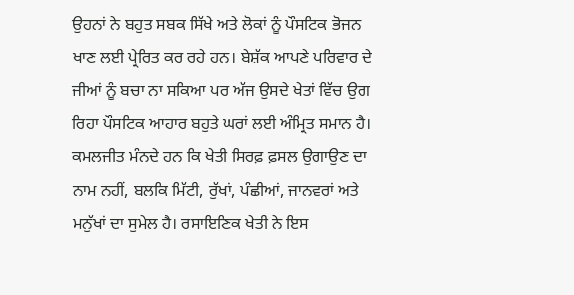ਉਹਨਾਂ ਨੇ ਬਹੁਤ ਸਬਕ ਸਿੱਖੇ ਅਤੇ ਲੋਕਾਂ ਨੂੰ ਪੌਸਟਿਕ ਭੋਜਨ ਖਾਣ ਲਈ ਪ੍ਰੇਰਿਤ ਕਰ ਰਹੇ ਹਨ। ਬੇਸ਼ੱਕ ਆਪਣੇ ਪਰਿਵਾਰ ਦੇ ਜੀਆਂ ਨੂੰ ਬਚਾ ਨਾ ਸਕਿਆ ਪਰ ਅੱਜ ਉਸਦੇ ਖੇਤਾਂ ਵਿੱਚ ਉਗ ਰਿਹਾ ਪੌਸਟਿਕ ਆਹਾਰ ਬਹੁਤੇ ਘਰਾਂ ਲਈ ਅੰਮ੍ਰਿਤ ਸਮਾਨ ਹੈ।
ਕਮਲਜੀਤ ਮੰਨਦੇ ਹਨ ਕਿ ਖੇਤੀ ਸਿਰਫ਼ ਫ਼ਸਲ ਉਗਾਉਣ ਦਾ ਨਾਮ ਨਹੀਂ, ਬਲਕਿ ਮਿੱਟੀ, ਰੁੱਖਾਂ, ਪੰਛੀਆਂ, ਜਾਨਵਰਾਂ ਅਤੇ ਮਨੁੱਖਾਂ ਦਾ ਸੁਮੇਲ ਹੈ। ਰਸਾਇਣਿਕ ਖੇਤੀ ਨੇ ਇਸ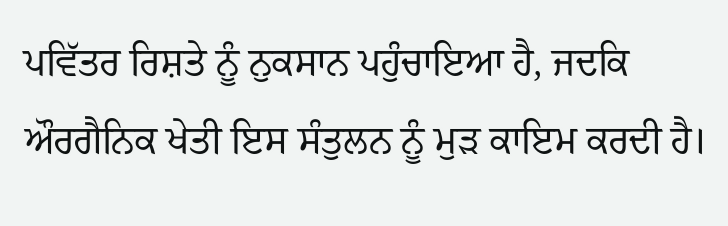ਪਵਿੱਤਰ ਰਿਸ਼ਤੇ ਨੂੰ ਨੁਕਸਾਨ ਪਹੁੰਚਾਇਆ ਹੈ, ਜਦਕਿ ਔਰਗੈਨਿਕ ਖੇਤੀ ਇਸ ਸੰਤੁਲਨ ਨੂੰ ਮੁੜ ਕਾਇਮ ਕਰਦੀ ਹੈ।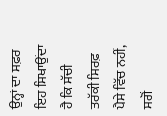ਉਨ੍ਹਾਂ ਦਾ ਸਫ਼ਰ ਇਹ ਸਿਖਾਉਂਦਾ ਹੈ ਕਿ ਸੱਚੀ ਤਰੱਕੀ ਸਿਰਫ਼ ਪੈਸੇ ਵਿੱਚ ਨਹੀਂ, ਸਗੋਂ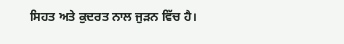ਸਿਹਤ ਅਤੇ ਕੁਦਰਤ ਨਾਲ ਜੁੜਨ ਵਿੱਚ ਹੈ।